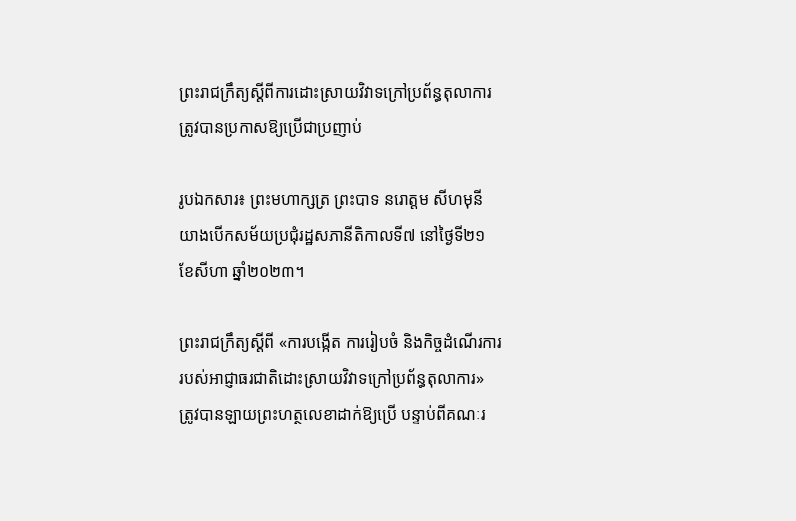ព្រះរាជក្រឹត្យស្តីពីការដោះស្រាយវិវាទក្រៅប្រព័ន្ធតុលាការត្រូវបានប្រកាសឱ្យប្រើជាប្រញាប់

រូបឯកសារ៖ ព្រះមហាក្សត្រ ព្រះបាទ នរោត្តម សីហមុនី យាងបើកសម័យប្រជុំរដ្ឋសភានីតិកាលទី៧ នៅថ្ងៃទី២១ ខែសីហា ឆ្នាំ២០២៣។

ព្រះរាជក្រឹត្យស្តីពី «ការបង្កើត ការរៀបចំ និងកិច្ចដំណើរការរបស់អាជ្ញាធរជាតិដោះស្រាយវិវាទក្រៅប្រព័ន្ធតុលាការ» ត្រូវបានឡាយព្រះហត្ថលេខាដាក់ឱ្យប្រើ បន្ទាប់ពីគណៈរ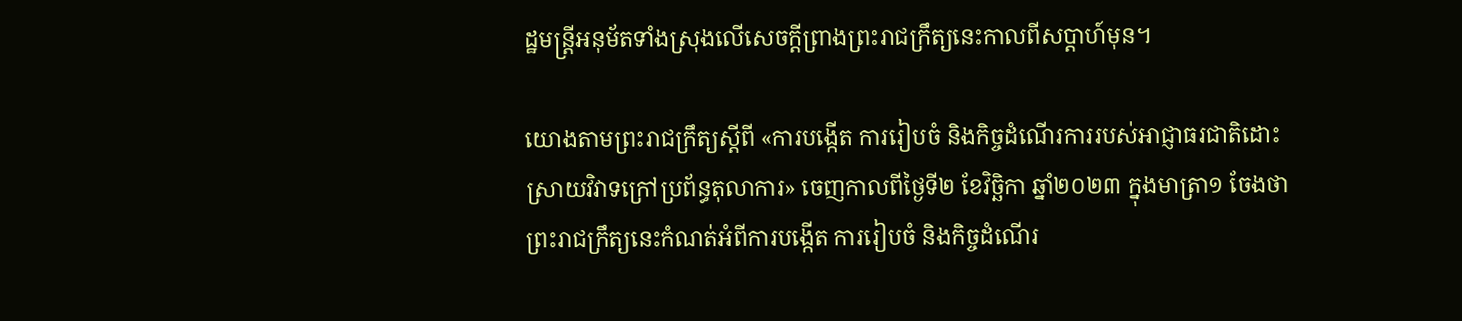ដ្ឋមន្ដ្រីអនុម័តទាំងស្រុងលើសេចក្តីព្រាងព្រះរាជក្រឹត្យនេះកាលពីសប្តាហ៍មុន។

យោងតាមព្រះរាជក្រឹត្យស្តីពី «ការបង្កើត ការរៀបចំ និងកិច្ចដំណើរការរបស់អាជ្ញាធរជាតិដោះស្រាយវិវាទក្រៅប្រព័ន្ធតុលាការ» ចេញកាលពីថ្ងៃទី២ ខែវិច្ឆិកា ឆ្នាំ២០២៣ ក្នុងមាត្រា១ ចែងថា ព្រះរាជក្រឹត្យនេះកំណត់អំពីការបង្កើត ការរៀបចំ និងកិច្ចដំណើរ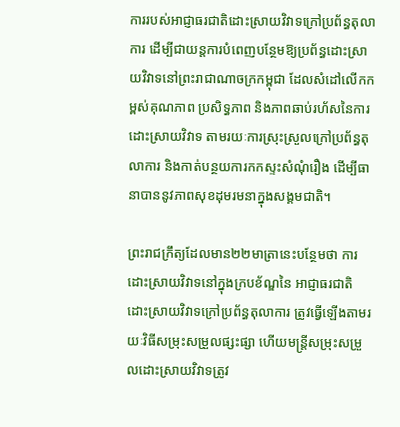ការរបស់អាជ្ញាធរជាតិដោះស្រាយវិវាទក្រៅប្រព័ន្ធតុលាការ ដើម្បីជាយន្តការបំពេញបន្ថែមឱ្យប្រព័ន្ធដោះស្រាយវិវាទនៅព្រះរាជាណាចក្រកម្ពុជា ដែលសំដៅលើកកម្ពស់គុណភាព ប្រសិទ្ធភាព និងភាពឆាប់រហ័សនៃការដោះស្រាយវិវាទ តាមរយៈការស្រុះស្រួលក្រៅប្រព័ន្ធតុលាការ និងកាត់បន្ថយការកកស្ទះសំណុំរឿង ដើម្បីធានាបាននូវភាពសុខដុមរមនាក្នុងសង្គមជាតិ។

ព្រះរាជក្រឹត្យដែលមាន២២មាត្រានេះបន្ថែមថា ការដោះស្រាយវិវាទនៅក្នុងក្របខ័ណ្ឌនៃ អាជ្ញាធរជាតិដោះស្រាយវិវាទក្រៅប្រព័ន្ធតុលាការ ត្រូវធ្វើឡើងតាមរយៈវិធីសម្រុះសម្រួលផ្សះផ្សា ហើយមន្រ្តីសម្រុះសម្រួលដោះស្រាយវិវាទត្រូវ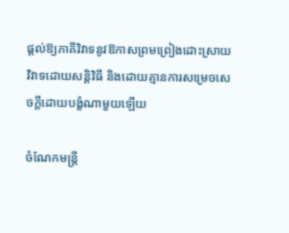ផ្តល់ឱ្យភាគីវិវាទនូវឱកាសព្រមព្រៀងដោះស្រាយវិវាទដោយសន្តិវិធី និងដោយគ្មានការសម្រេចសេចក្តីដោយបង្ខំណាមួយឡើយ

ចំណែកមន្រ្តី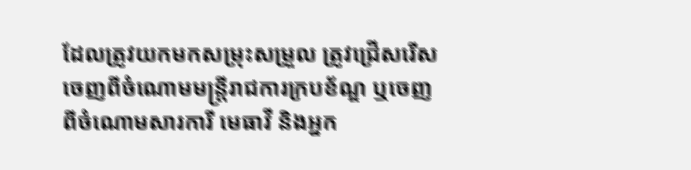ដែលត្រូវយកមកសម្រុះសម្រួល ត្រូវជ្រើសរើសចេញពីចំណោមមន្រ្តីរាជការក្របខ័ណ្ឌ ឬចេញពីចំណោមសារការី មេធាវី និងអ្នក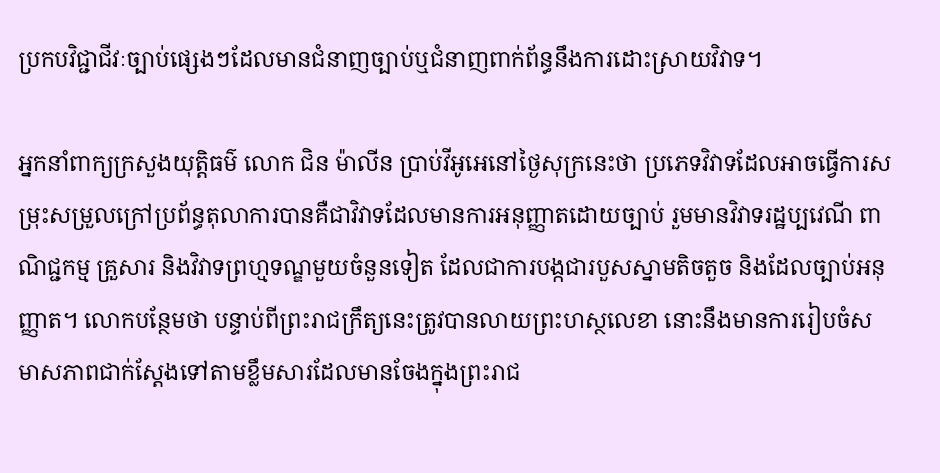ប្រកបវិជ្ជាជីវៈច្បាប់ផ្សេងៗដែលមានជំនាញច្បាប់ឬជំនាញពាក់ព័ន្ធនឹងការដោះស្រាយវិវាទ។

អ្នកនាំពាក្យក្រសួងយុត្តិធម៌ លោក ជិន ម៉ាលីន ប្រាប់វីអូអេនៅថ្ងៃសុក្រនេះថា ប្រភេទវិវាទដែលអាចធ្វើការសម្រុះសម្រួលក្រៅប្រព័ន្ធតុលាការបានគឺជាវិវាទដែលមានការអនុញ្ញាតដោយច្បាប់ រួមមានវិវាទរដ្ឋប្បវេណី ពាណិជ្ជកម្ម គ្រួសារ និងវិវាទព្រហ្មទណ្ឌមួយចំនួនទៀត ដែលជាការបង្កជារបួសស្នាមតិចតួច និងដែលច្បាប់អនុញ្ញាត។ លោកបន្ថែមថា បន្ទាប់ពីព្រះរាជក្រឹត្យនេះត្រូវបានលាយព្រះហស្ថលេខា នោះនឹងមានការរៀបចំសមាសភាពជាក់ស្តែងទៅតាមខ្លឹមសារដែលមានចែងក្នុងព្រះរាជ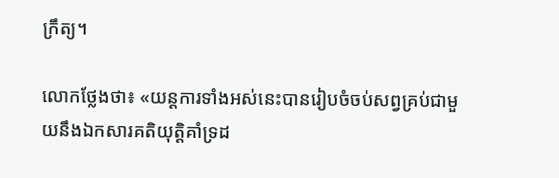ក្រឹត្យ។

លោកថ្លែងថា៖ «យន្តការទាំងអស់នេះបានរៀបចំចប់សព្វគ្រប់ជាមួយនឹងឯកសារគតិយុត្តិគាំទ្រដ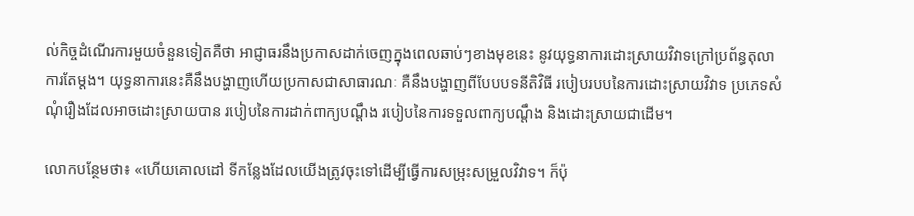ល់កិច្ចដំណើរការមួយចំនួនទៀតគឺថា អាជ្ញាធរនឹងប្រកាសដាក់ចេញក្នុងពេលឆាប់ៗខាងមុខនេះ នូវយុទ្ធនាការដោះស្រាយវិវាទក្រៅប្រព័ន្ធតុលាការតែម្តង។ យុទ្ធនាការនេះគឺនឹងបង្ហាញហើយប្រកាសជាសាធារណៈ គឺនឹងបង្ហាញពីបែបបទនីតិវិធី របៀបរបបនៃការដោះស្រាយវិវាទ ប្រភេទសំណុំរឿងដែលអាចដោះស្រាយបាន របៀបនៃការដាក់ពាក្យបណ្តឹង របៀបនៃការទទួលពាក្យបណ្តឹង និងដោះស្រាយជាដើម។

លោកបន្ថែមថា៖ «ហើយគោលដៅ ទីកន្លែងដែលយើងត្រូវចុះទៅដើម្បីធ្វើការសម្រុះសម្រួលវិវាទ។ ក៏ប៉ុ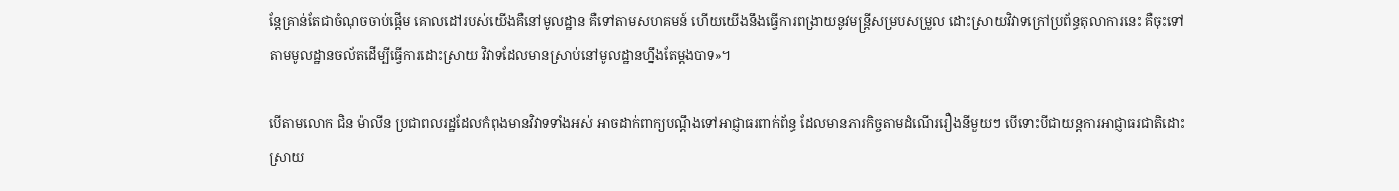ន្តែគ្រាន់តែជាចំណុចចាប់ផ្តើម គោលដៅរបស់យើងគឺនៅមូលដ្ឋាន គឺទៅតាមសហគមន៍ ហើយយើងនឹងធ្វើការពង្រាយនូវមន្រ្តីសម្របសម្រួល ដោះស្រាយវិវាទក្រៅប្រព័ន្ធតុលាការនេះ គឺចុះទៅតាមមូលដ្ឋានចល័តដើម្បីធ្វើការដោះស្រាយ វិវាទដែលមានស្រាប់នៅមូលដ្ឋានហ្នឹងតែម្តងបាទ»។

បើតាមលោក ជិន ម៉ាលីន ប្រជាពលរដ្ឋដែលកំពុងមានវិវាទទាំងអស់ អាចដាក់ពាក្យបណ្តឹងទៅអាជ្ញាធរពាក់ព័ន្ធ ដែលមានភារកិច្ចតាមដំណើររឿងនីមួយៗ បើទោះបីជាយន្តការអាជ្ញាធរជាតិដោះស្រាយ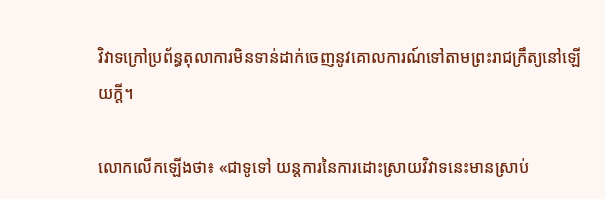វិវាទក្រៅប្រព័ន្ធតុលាការមិនទាន់ដាក់ចេញនូវគោលការណ៍ទៅតាមព្រះរាជក្រឹត្យនៅឡើយក្តី។

លោកលើកឡើងថា៖ «ជាទូទៅ យន្តការនៃការដោះស្រាយវិវាទនេះមានស្រាប់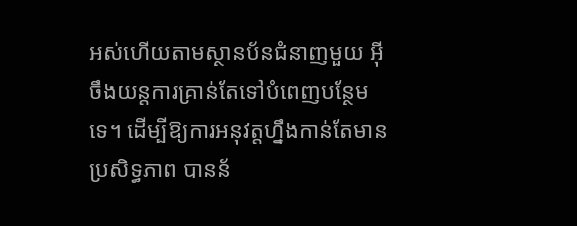អស់ហើយតាមស្ថានប័នជំនាញមួយ អ៊ីចឹងយន្តការគ្រាន់តែទៅបំពេញបន្ថែមទេ។ ដើម្បីឱ្យការអនុវត្តហ្នឹងកាន់តែមានប្រសិទ្ធភាព បានន័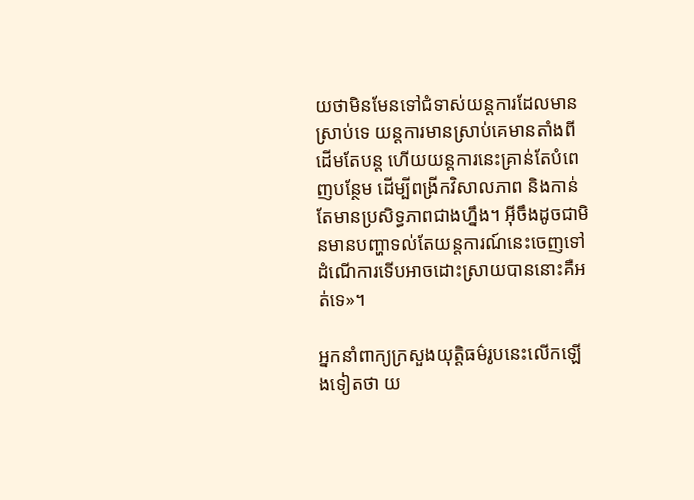យថាមិនមែនទៅជំទាស់យន្តការដែលមានស្រាប់ទេ យន្តការមានស្រាប់គេមានតាំងពីដើមតែបន្ត ហើយយន្តការនេះគ្រាន់តែបំពេញបន្ថែម ដើម្បីពង្រីកវិសាលភាព និងកាន់តែមានប្រសិទ្ធភាពជាងហ្នឹង។ អ៊ីចឹងដូចជាមិនមានបញ្ហាទល់តែយន្តការណ៍នេះចេញទៅដំណើការទើបអាចដោះស្រាយបាននោះគឺអត់ទេ»។

អ្នកនាំពាក្យក្រសួងយុត្តិធម៌រូបនេះលើកឡើងទៀតថា យ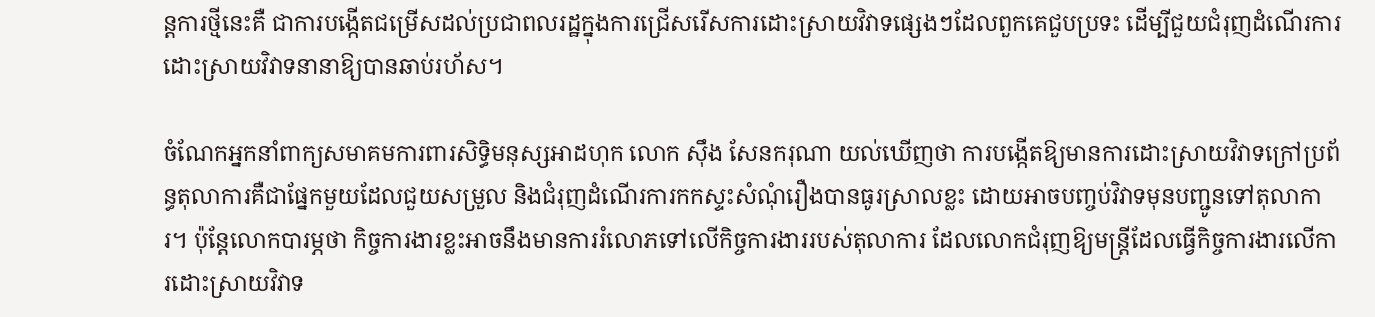ន្តការថ្មីនេះគឺ ជាការបង្កើតជម្រើសដល់ប្រជាពលរដ្ឋក្នុងការជ្រើសរើសការដោះស្រាយវិវាទផ្សេងៗដែលពួកគេជួបប្រទះ ដើម្បីជួយជំរុញដំណើរការដោះស្រាយវិវាទនានាឱ្យបានឆាប់រហ័ស។

ចំណែកអ្នកនាំពាក្យសមាគមការពារសិទ្ធិមនុស្សអាដហុក លោក ស៊ឹង សែនករុណា យល់ឃើញថា ការបង្កើតឱ្យមានការដោះស្រាយវិវាទក្រៅប្រព័ន្ធតុលាការគឺជាផ្នែកមួយដែលជួយសម្រួល និងជំរុញដំណើរការកកស្ទះសំណុំរឿងបានធូរស្រាលខ្លះ ដោយអាចបញ្ចប់វិវាទមុនបញ្ជូនទៅតុលាការ។ ប៉ុន្តែលោកបារម្ភថា កិច្ចការងារខ្លះអាចនឹងមានការរំលោភទៅលើកិច្ចការងាររបស់តុលាការ ដែលលោកជំរុញឱ្យមន្រ្តីដែលធ្វើកិច្ចការងារលើការដោះស្រាយវិវាទ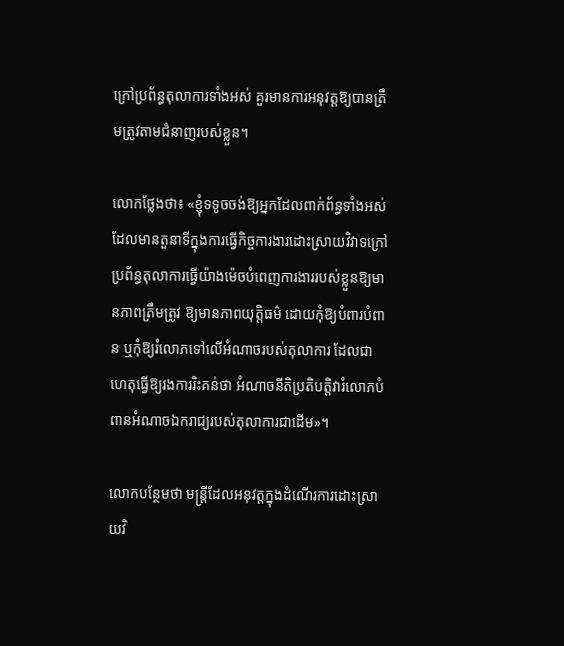ក្រៅប្រព័ន្ធតុលាការទាំងអស់ គួរមានការអនុវត្តឱ្យបានត្រឹមត្រូវតាមជំនាញរបស់ខ្លួន។

លោកថ្លែងថា៖ «ខ្ញុំទទូចចង់ឱ្យអ្នកដែលពាក់ព័ន្ធទាំងអស់ដែលមានតួនាទីក្នុងការធ្វើកិច្ចការងារដោះស្រាយវិវាទក្រៅប្រព័ន្ធតុលាការធ្វើយ៉ាងម៉េចបំពេញការងាររបស់ខ្លួនឱ្យមានភាពត្រឹមត្រូវ ឱ្យមានភាពយុត្តិធម៌ ដោយកុំឱ្យបំពារបំពាន ឬកុំឱ្យរំលោភទៅលើអំណាចរបស់តុលាការ ដែលជាហេតុធ្វើឱ្យរងការរិះគន់ថា អំណាចនីតិប្រតិបត្តិវារំលោភបំពានអំណាចឯករាជ្យរបស់តុលាការជាដើម»។

លោកបន្ថែមថា មន្ត្រីដែលអនុវត្តក្នុងដំណើរការដោះស្រាយវិ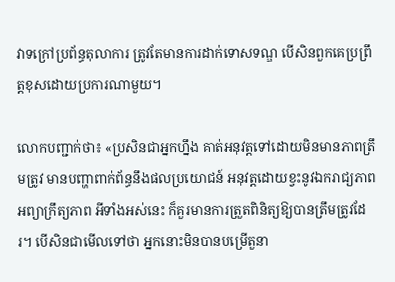វាទក្រៅប្រព័ន្ធតុលាការ ត្រូវតែមានការដាក់ទោសទណ្ឌ បើសិនពួកគេប្រព្រឹត្តខុសដោយប្រការណាមួយ។

លោកបញ្ជាក់ថា៖ «ប្រសិនជាអ្នកហ្នឹង គាត់អនុវត្តទៅដោយមិនមានភាពត្រឹមត្រូវ មានបញ្ហាពាក់ព័ន្ធនឹងផលប្រយោជន៍ អនុវត្តដោយខ្វះនូវឯករាជ្យភាព អព្យាក្រឹត្យភាព អីទាំងអស់នេះ ក៏គួរមានការត្រួតពិនិត្យឱ្យបានត្រឹមត្រូវដែរ។ បើសិនជាមើលទៅថា អ្នកនោះមិនបានបម្រើតួនា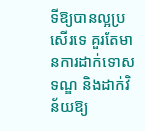ទីឱ្យបានល្អប្រសើរទេ គួរតែមានការដាក់ទោសទណ្ឌ និងដាក់វិន័យឱ្យ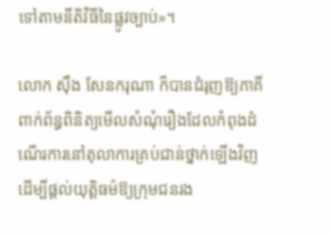ទៅតាមនីតិវិធីនៃផ្លូវច្បាប់»។

លោក ស៊ឹង សែនករុណា ក៏បានជំរុញឱ្យភាគីពាក់ព័ន្ធពិនិត្យមើលសំណុំរឿងដែលកំពុងដំណើរការនៅតុលាការគ្រប់ជាន់ថ្នាក់ឡើងវិញ ដើម្បីផ្តល់យុត្តិធម៌ឱ្យក្រុមជនរង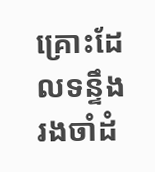គ្រោះដែលទន្ទឹងរងចាំដំ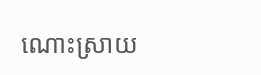ណោះស្រាយ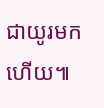ជាយូរមកហើយ៕